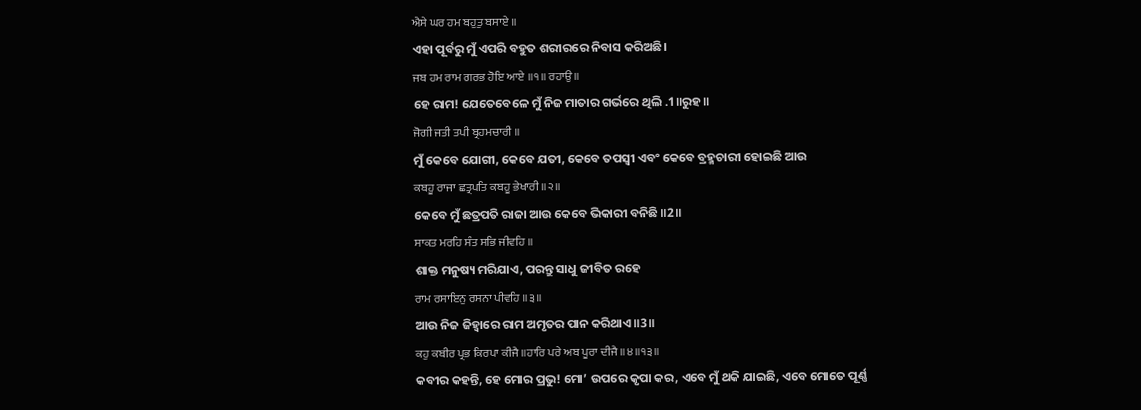ਐਸੇ ਘਰ ਹਮ ਬਹੁਤੁ ਬਸਾਏ ॥
ଏହା ପୂର୍ବରୁ ମୁଁ ଏପରି ବହୁତ ଶରୀରରେ ନିବାସ କରିଅଛି।
ਜਬ ਹਮ ਰਾਮ ਗਰਭ ਹੋਇ ਆਏ ॥੧॥ ਰਹਾਉ ॥
ହେ ରାମ! ଯେତେବେଳେ ମୁଁ ନିଜ ମାତାର ଗର୍ଭରେ ଥିଲି .1॥ରୁହ॥
ਜੋਗੀ ਜਤੀ ਤਪੀ ਬ੍ਰਹਮਚਾਰੀ ॥
ମୁଁ କେବେ ଯୋଗୀ, କେବେ ଯତୀ, କେବେ ତପସ୍ଵୀ ଏବଂ କେବେ ବ୍ରହ୍ମଚାରୀ ହୋଇଛି ଆଉ
ਕਬਹੂ ਰਾਜਾ ਛਤ੍ਰਪਤਿ ਕਬਹੂ ਭੇਖਾਰੀ ॥੨॥
କେବେ ମୁଁ ଛତ୍ରପତି ରାଜା ଆଉ କେବେ ଭିକାରୀ ବନିଛି ॥2॥
ਸਾਕਤ ਮਰਹਿ ਸੰਤ ਸਭਿ ਜੀਵਹਿ ॥
ଶାକ୍ତ ମନୁଷ୍ୟ ମରିଯାଏ, ପରନ୍ତୁ ସାଧୁ ଜୀବିତ ରହେ
ਰਾਮ ਰਸਾਇਨੁ ਰਸਨਾ ਪੀਵਹਿ ॥੩॥
ଆଉ ନିଜ ଜିହ୍ଵାରେ ରାମ ଅମୃତର ପାନ କରିଥାଏ ॥3॥
ਕਹੁ ਕਬੀਰ ਪ੍ਰਭ ਕਿਰਪਾ ਕੀਜੈ ॥ਹਾਰਿ ਪਰੇ ਅਬ ਪੂਰਾ ਦੀਜੈ ॥੪॥੧੩॥
କବୀର କହନ୍ତି, ହେ ମୋର ପ୍ରଭୁ! ମୋ’ ଉପରେ କୃପା କର, ଏବେ ମୁଁ ଥକି ଯାଇଛି, ଏବେ ମୋତେ ପୂର୍ଣ୍ଣ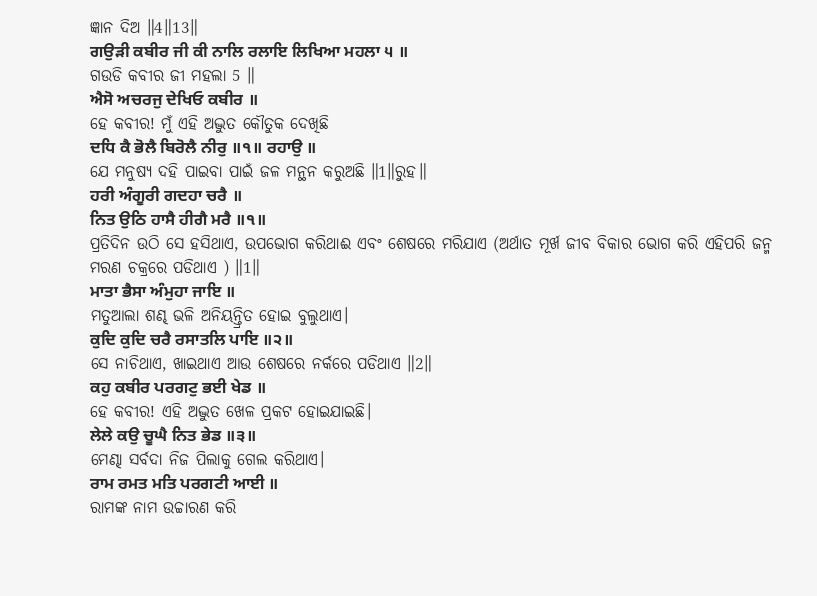ଜ୍ଞାନ ଦିଅ ॥4॥13॥
ਗਉੜੀ ਕਬੀਰ ਜੀ ਕੀ ਨਾਲਿ ਰਲਾਇ ਲਿਖਿਆ ਮਹਲਾ ੫ ॥
ଗଉଡି କବୀର ଜୀ ମହଲା 5 ॥
ਐਸੋ ਅਚਰਜੁ ਦੇਖਿਓ ਕਬੀਰ ॥
ହେ କବୀର! ମୁଁ ଏହି ଅଦ୍ଭୁତ କୌତୁକ ଦେଖିଛି
ਦਧਿ ਕੈ ਭੋਲੈ ਬਿਰੋਲੈ ਨੀਰੁ ॥੧॥ ਰਹਾਉ ॥
ଯେ ମନୁଷ୍ୟ ଦହି ପାଇବା ପାଇଁ ଜଳ ମନ୍ଥନ କରୁଅଛି ॥1॥ରୁହ॥
ਹਰੀ ਅੰਗੂਰੀ ਗਦਹਾ ਚਰੈ ॥
ਨਿਤ ਉਠਿ ਹਾਸੈ ਹੀਗੈ ਮਰੈ ॥੧॥
ପ୍ରତିଦିନ ଉଠି ସେ ହସିଥାଏ, ଉପଭୋଗ କରିଥାଈ ଏବଂ ଶେଷରେ ମରିଯାଏ (ଅର୍ଥାତ ମୂର୍ଖ ଜୀବ ବିକାର ଭୋଗ କରି ଏହିପରି ଜନ୍ମ ମରଣ ଚକ୍ରରେ ପଡିଥାଏ ) ॥1॥
ਮਾਤਾ ਭੈਸਾ ਅੰਮੁਹਾ ਜਾਇ ॥
ମତୁଆଲା ଶଣ୍ଢ ଭଳି ଅନିୟନ୍ତ୍ରିତ ହୋଇ ବୁଲୁଥାଏ।
ਕੁਦਿ ਕੁਦਿ ਚਰੈ ਰਸਾਤਲਿ ਪਾਇ ॥੨॥
ସେ ନାଚିଥାଏ, ଖାଇଥାଏ ଆଉ ଶେଷରେ ନର୍କରେ ପଡିଥାଏ ॥2॥
ਕਹੁ ਕਬੀਰ ਪਰਗਟੁ ਭਈ ਖੇਡ ॥
ହେ କବୀର! ଏହି ଅଦ୍ଭୁତ ଖେଳ ପ୍ରକଟ ହୋଇଯାଇଛି।
ਲੇਲੇ ਕਉ ਚੂਘੈ ਨਿਤ ਭੇਡ ॥੩॥
ମେଣ୍ଢା ସର୍ବଦା ନିଜ ପିଲାକୁ ଗେଲ କରିଥାଏ।
ਰਾਮ ਰਮਤ ਮਤਿ ਪਰਗਟੀ ਆਈ ॥
ରାମଙ୍କ ନାମ ଉଚ୍ଚାରଣ କରି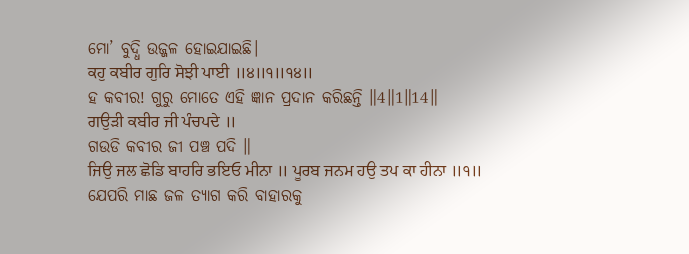ମୋ’ ବୁଦ୍ଧି ଉଜ୍ଜଳ ହୋଇଯାଇଛି।
ਕਹੁ ਕਬੀਰ ਗੁਰਿ ਸੋਝੀ ਪਾਈ ॥੪॥੧॥੧੪॥
ହ କବୀର! ଗୁରୁ ମୋତେ ଏହି ଜ୍ଞାନ ପ୍ରଦାନ କରିଛନ୍ତି ॥4॥1॥14॥
ਗਉੜੀ ਕਬੀਰ ਜੀ ਪੰਚਪਦੇ ॥
ଗଉଡି କବୀର ଜୀ ପଞ୍ଚ ପଦି ॥
ਜਿਉ ਜਲ ਛੋਡਿ ਬਾਹਰਿ ਭਇਓ ਮੀਨਾ ॥ ਪੂਰਬ ਜਨਮ ਹਉ ਤਪ ਕਾ ਹੀਨਾ ॥੧॥
ଯେପରି ମାଛ ଜଳ ତ୍ୟାଗ କରି ବାହାରକୁ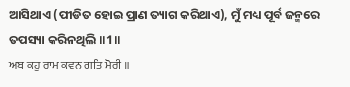ଆସିଥାଏ (ପୀଡିତ ହୋଇ ପ୍ରାଣ ତ୍ୟାଗ କରିଥାଏ), ମୁଁ ମଧ୍ୟ ପୂର୍ବ ଜନ୍ମରେ ତପସ୍ୟା କରିନଥିଲି ॥1॥
ਅਬ ਕਹੁ ਰਾਮ ਕਵਨ ਗਤਿ ਮੋਰੀ ॥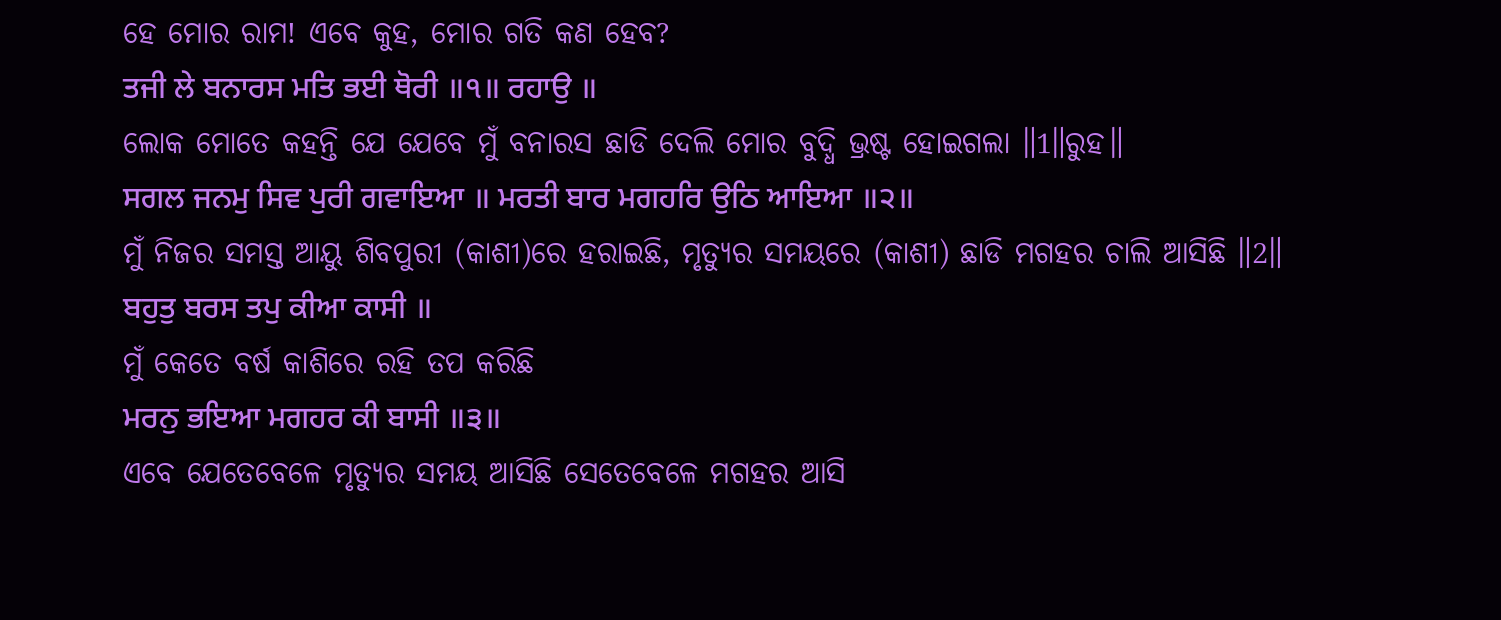ହେ ମୋର ରାମ! ଏବେ କୁହ, ମୋର ଗତି କଣ ହେବ?
ਤਜੀ ਲੇ ਬਨਾਰਸ ਮਤਿ ਭਈ ਥੋਰੀ ॥੧॥ ਰਹਾਉ ॥
ଲୋକ ମୋତେ କହନ୍ତି ଯେ ଯେବେ ମୁଁ ବନାରସ ଛାଡି ଦେଲି ମୋର ବୁଦ୍ଧି ଭ୍ରଷ୍ଟ ହୋଇଗଲା ॥1॥ରୁହ॥
ਸਗਲ ਜਨਮੁ ਸਿਵ ਪੁਰੀ ਗਵਾਇਆ ॥ ਮਰਤੀ ਬਾਰ ਮਗਹਰਿ ਉਠਿ ਆਇਆ ॥੨॥
ମୁଁ ନିଜର ସମସ୍ତ ଆୟୁ ଶିବପୁରୀ (କାଶୀ)ରେ ହରାଇଛି, ମୃତ୍ୟୁର ସମୟରେ (କାଶୀ) ଛାଡି ମଗହର ଚାଲି ଆସିଛି ॥2॥
ਬਹੁਤੁ ਬਰਸ ਤਪੁ ਕੀਆ ਕਾਸੀ ॥
ମୁଁ କେତେ ବର୍ଷ କାଶିରେ ରହି ତପ କରିଛି
ਮਰਨੁ ਭਇਆ ਮਗਹਰ ਕੀ ਬਾਸੀ ॥੩॥
ଏବେ ଯେତେବେଳେ ମୃତ୍ୟୁର ସମୟ ଆସିଛି ସେତେବେଳେ ମଗହର ଆସି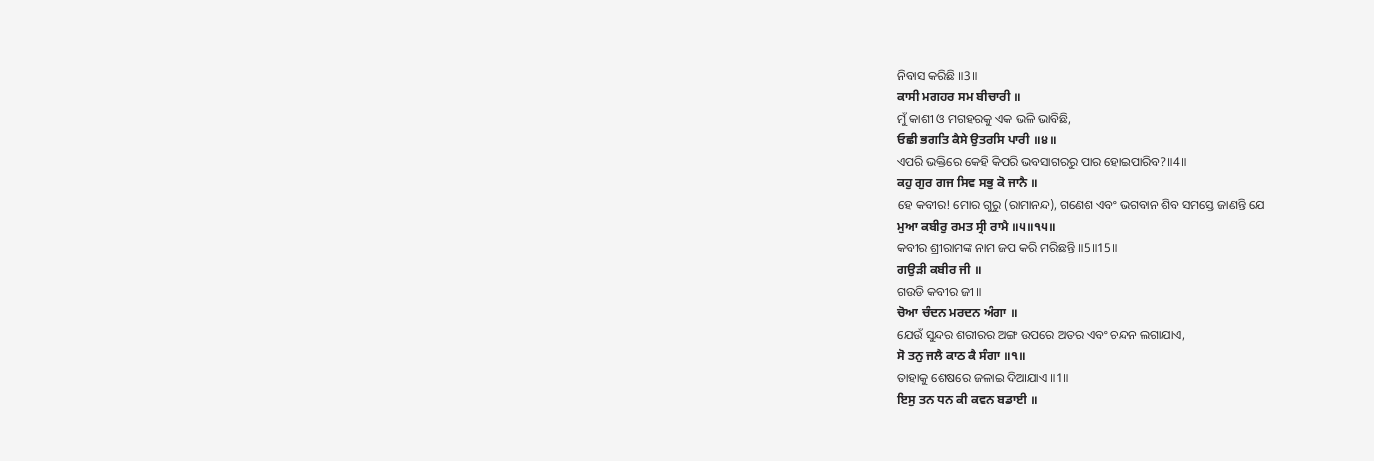ନିବାସ କରିଛି ॥3॥
ਕਾਸੀ ਮਗਹਰ ਸਮ ਬੀਚਾਰੀ ॥
ମୁଁ କାଶୀ ଓ ମଗହରକୁ ଏକ ଭଳି ଭାବିଛି,
ਓਛੀ ਭਗਤਿ ਕੈਸੇ ਉਤਰਸਿ ਪਾਰੀ ॥੪॥
ଏପରି ଭକ୍ତିରେ କେହି କିପରି ଭବସାଗରରୁ ପାର ହୋଇପାରିବ?॥4॥
ਕਹੁ ਗੁਰ ਗਜ ਸਿਵ ਸਭੁ ਕੋ ਜਾਨੈ ॥
ହେ କବୀର! ମୋର ଗୁରୁ (ରାମାନନ୍ଦ), ଗଣେଶ ଏବଂ ଭଗବାନ ଶିବ ସମସ୍ତେ ଜାଣନ୍ତି ଯେ
ਮੁਆ ਕਬੀਰੁ ਰਮਤ ਸ੍ਰੀ ਰਾਮੈ ॥੫॥੧੫॥
କବୀର ଶ୍ରୀରାମଙ୍କ ନାମ ଜପ କରି ମରିଛନ୍ତି ॥5॥15॥
ਗਉੜੀ ਕਬੀਰ ਜੀ ॥
ଗଉଡି କବୀର ଜୀ ॥
ਚੋਆ ਚੰਦਨ ਮਰਦਨ ਅੰਗਾ ॥
ଯେଉଁ ସୁନ୍ଦର ଶରୀରର ଅଙ୍ଗ ଉପରେ ଅତର ଏବଂ ଚନ୍ଦନ ଲଗାଯାଏ,
ਸੋ ਤਨੁ ਜਲੈ ਕਾਠ ਕੈ ਸੰਗਾ ॥੧॥
ତାହାକୁ ଶେଷରେ ଜଳାଇ ଦିଆଯାଏ ॥1॥
ਇਸੁ ਤਨ ਧਨ ਕੀ ਕਵਨ ਬਡਾਈ ॥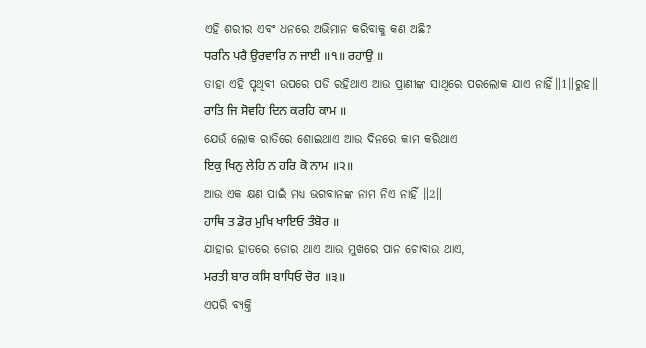ଏହି ଶରୀର ଏବଂ ଧନରେ ଅଭିମାନ କରିବାକୁ କଣ ଅଛି?
ਧਰਨਿ ਪਰੈ ਉਰਵਾਰਿ ਨ ਜਾਈ ॥੧॥ ਰਹਾਉ ॥
ତାହା ଏହି ପୃଥିବୀ ଉପରେ ପଡି ରହିଥାଏ ଆଉ ପ୍ରାଣୀଙ୍କ ସାଥିରେ ପରଲୋକ ଯାଏ ନାହିଁ॥1॥ରୁହ॥
ਰਾਤਿ ਜਿ ਸੋਵਹਿ ਦਿਨ ਕਰਹਿ ਕਾਮ ॥
ଯେଉଁ ଲୋକ ରାତିରେ ଶୋଇଥାଏ ଆଉ ଦିନରେ କାମ କରିଥାଏ
ਇਕੁ ਖਿਨੁ ਲੇਹਿ ਨ ਹਰਿ ਕੋ ਨਾਮ ॥੨॥
ଆଉ ଏକ କ୍ଷଣ ପାଇଁ ମଧ୍ୟ ଭଗବାନଙ୍କ ନାମ ନିଏ ନାହିଁ ॥2॥
ਹਾਥਿ ਤ ਡੋਰ ਮੁਖਿ ਖਾਇਓ ਤੰਬੋਰ ॥
ଯାହାର ହାତରେ ଡୋର ଥାଏ ଆଉ ମୁଖରେ ପାନ ଚୋବାଉ ଥାଏ,
ਮਰਤੀ ਬਾਰ ਕਸਿ ਬਾਧਿਓ ਚੋਰ ॥੩॥
ଏପରି ବ୍ୟକ୍ତି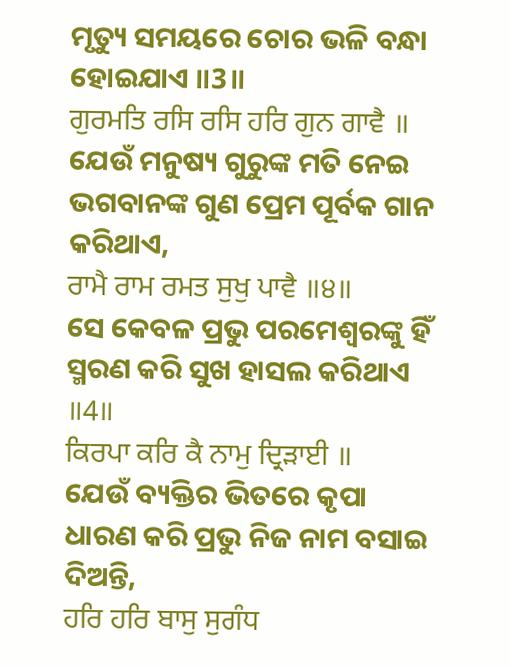ମୃତ୍ୟୁ ସମୟରେ ଚୋର ଭଳି ବନ୍ଧା ହୋଇଯାଏ ॥3॥
ਗੁਰਮਤਿ ਰਸਿ ਰਸਿ ਹਰਿ ਗੁਨ ਗਾਵੈ ॥
ଯେଉଁ ମନୁଷ୍ୟ ଗୁରୁଙ୍କ ମତି ନେଇ ଭଗବାନଙ୍କ ଗୁଣ ପ୍ରେମ ପୂର୍ବକ ଗାନ କରିଥାଏ,
ਰਾਮੈ ਰਾਮ ਰਮਤ ਸੁਖੁ ਪਾਵੈ ॥੪॥
ସେ କେବଳ ପ୍ରଭୁ ପରମେଶ୍ଵରଙ୍କୁ ହିଁ ସ୍ମରଣ କରି ସୁଖ ହାସଲ କରିଥାଏ ॥4॥
ਕਿਰਪਾ ਕਰਿ ਕੈ ਨਾਮੁ ਦ੍ਰਿੜਾਈ ॥
ଯେଉଁ ବ୍ୟକ୍ତିର ଭିତରେ କୃପା ଧାରଣ କରି ପ୍ରଭୁ ନିଜ ନାମ ବସାଇ ଦିଅନ୍ତି,
ਹਰਿ ਹਰਿ ਬਾਸੁ ਸੁਗੰਧ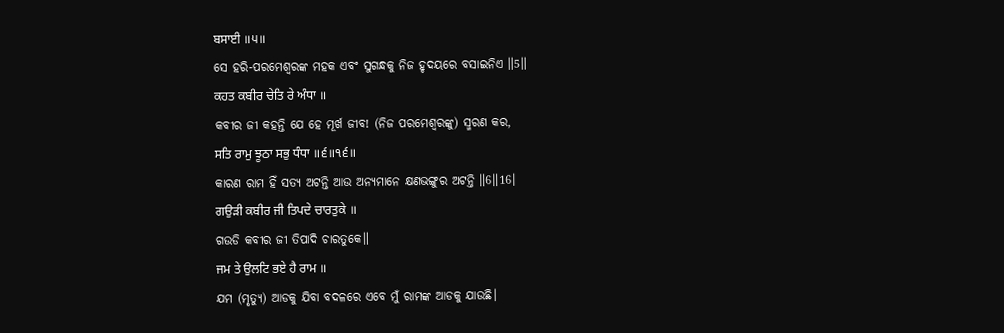ਬਸਾਈ ॥੫॥
ସେ ହରି-ପରମେଶ୍ଵରଙ୍କ ମହକ ଏବଂ ସୁଗନ୍ଧକୁ ନିଜ ହୃଦୟରେ ବସାଇନିଏ ॥5॥
ਕਹਤ ਕਬੀਰ ਚੇਤਿ ਰੇ ਅੰਧਾ ॥
କବୀର ଜୀ କହନ୍ତି ଯେ ହେ ମୂର୍ଖ ଜୀବ! (ନିଜ ପରମେଶ୍ଵରଙ୍କୁ) ସ୍ମରଣ କର,
ਸਤਿ ਰਾਮੁ ਝੂਠਾ ਸਭੁ ਧੰਧਾ ॥੬॥੧੬॥
କାରଣ ରାମ ହିଁ ସତ୍ୟ ଅଟନ୍ତି ଆଉ ଅନ୍ୟମାନେ କ୍ଷଣଭଙ୍ଗୁର ଅଟନ୍ତି ॥6॥16।
ਗਉੜੀ ਕਬੀਰ ਜੀ ਤਿਪਦੇ ਚਾਰਤੁਕੇ ॥
ଗଉଡି କବୀର ଜୀ ତିପାଦି ଚାରତୁକେ॥
ਜਮ ਤੇ ਉਲਟਿ ਭਏ ਹੈ ਰਾਮ ॥
ଯମ (ମୃତ୍ୟୁ) ଆଡକୁ ଯିବା ବଦଳରେ ଏବେ ମୁଁ ରାମଙ୍କ ଆଡକୁ ଯାଉଛି।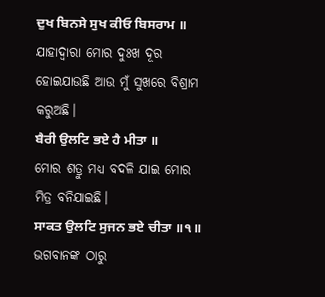ਦੁਖ ਬਿਨਸੇ ਸੁਖ ਕੀਓ ਬਿਸਰਾਮ ॥
ଯାହାଦ୍ୱାରା ମୋର ଦୁଃଖ ଦୂର ହୋଇଯାଉଛି ଆଉ ମୁଁ ସୁଖରେ ବିଶ୍ରାମ କରୁଅଛି।
ਬੈਰੀ ਉਲਟਿ ਭਏ ਹੈ ਮੀਤਾ ॥
ମୋର ଶତ୍ରୁ ମଧ୍ୟ ବଦଳି ଯାଇ ମୋର ମିତ୍ର ବନିଯାଇଛି।
ਸਾਕਤ ਉਲਟਿ ਸੁਜਨ ਭਏ ਚੀਤਾ ॥੧॥
ଭଗବାନଙ୍କ ଠାରୁ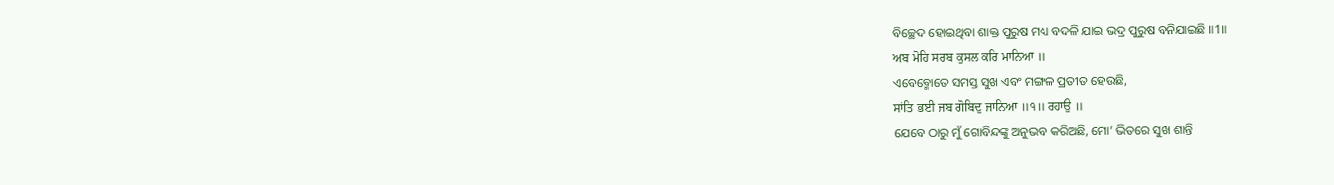ବିଚ୍ଛେଦ ହୋଇଥିବା ଶାକ୍ତ ପୁରୁଷ ମଧ୍ୟ ବଦଳି ଯାଇ ଭଦ୍ର ପୁରୁଷ ବନିଯାଇଛି ॥1॥
ਅਬ ਮੋਹਿ ਸਰਬ ਕੁਸਲ ਕਰਿ ਮਾਨਿਆ ॥
ଏବେବ୍ମୋତେ ସମସ୍ତ ସୁଖ ଏବଂ ମଙ୍ଗଳ ପ୍ରତୀତ ହେଉଛି,
ਸਾਂਤਿ ਭਈ ਜਬ ਗੋਬਿਦੁ ਜਾਨਿਆ ॥੧॥ ਰਹਾਉ ॥
ଯେବେ ଠାରୁ ମୁଁ ଗୋବିନ୍ଦଙ୍କୁ ଅନୁଭବ କରିଅଛି, ମୋ’ ଭିତରେ ସୁଖ ଶାନ୍ତି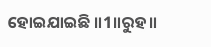ହୋଇଯାଇଛି ॥1॥ରୁହ॥